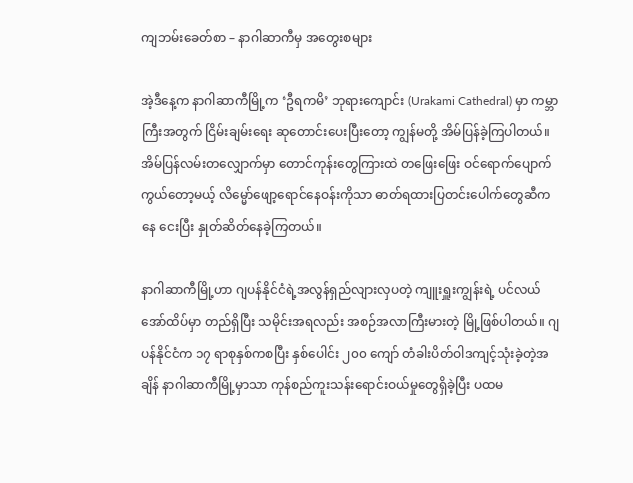ကျဘမ်းခေတ်စာ – နာဂါဆာကီမှ အတွေးစများ

အဲ့ဒီနေ့က နာဂါဆာကီမြို့က ‘ဦရကမိ’ ဘုရားကျောင်း (Urakami Cathedral) မှာ ကမ္ဘာကြီးအတွက် ငြိမ်းချမ်းရေး ဆုတောင်းပေးပြီးတော့ ကျွန်မတို့ အိမ်ပြန်ခဲ့ကြပါတယ်။ အိမ်ပြန်လမ်းတလျှောက်မှာ တောင်ကုန်းတွေကြားထဲ တဖြေးဖြေး ဝင်ရောက်ပျောက်ကွယ်တော့မယ့် လိမ္မော်ဖျော့ရောင်နေဝန်းကိုသာ ဓာတ်ရထားပြတင်းပေါက်တွေဆီကနေ ငေးပြီး နှုတ်ဆိတ်နေခဲ့ကြတယ်။

နာဂါဆာကီမြို့ဟာ ဂျပန်နိုင်ငံရဲ့အလွန်ရှည်လျားလှပတဲ့ ကျူးရှူးကျွန်းရဲ့ ပင်လယ်အော်ထိပ်မှာ တည်ရှိပြီး သမိုင်းအရလည်း အစဉ်အလာကြီးမားတဲ့ မြို့ဖြစ်ပါတယ်။ ဂျပန်နိုင်ငံက ၁၇ ရာစုနှစ်ကစပြီး နှစ်ပေါင်း ၂၀၀ ကျော် တံခါးပိတ်ဝါဒကျင့်သုံးခဲ့တဲ့အချိန် နာဂါဆာကီမြို့မှာသာ ကုန်စည်ကူးသန်းရောင်းဝယ်မှုတွေရှိခဲ့ပြီး ပထမ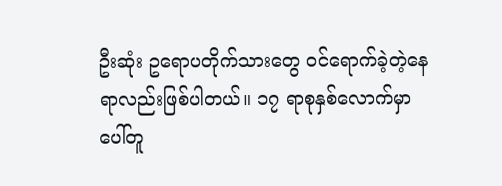ဦးဆုံး ဥရောပတိုက်သားတွေ ဝင်ရောက်ခဲ့တဲ့နေရာလည်းဖြစ်ပါတယ်။ ၁၇ ရာစုနှစ်လောက်မှာ ပေါ်တူ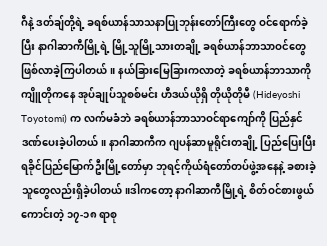ဂီနဲ့ ဒတ်ချ်တို့ရဲ့ ခရစ်ယာန်သာသနာပြုဘုန်းတော်ကြီးတွေ ဝင်ရောက်ခဲ့ပြီး နာဂါဆာကီမြို့ရဲ့ မြို့သူမြို့သားတချို့ ခရစ်ယာန်ဘာသာဝင်တွေဖြစ်လာခဲ့ကြပါတယ်။ နယ်ခြားမြေခြားကလာတဲ့ ခရစ်ယာန်ဘာသာကို ကျိူတိုကနေ အုပ်ချုပ်သူစစ်မင်း ဟီဒယ်ယိုရှိ တိုယိုတိုမီ (Hideyoshi Toyotomi) က လက်မခံဘဲ ခရစ်ယာန်ဘာသာဝင်ရာကျော်ကို ပြည်နှင်ဒဏ်ပေးခဲ့ပါတယ်။ နာဂါဆာကီက ဂျပန်ဆာမူရိုင်းတချို့ ပြည်ပြေးပြီး ရခိုင်ပြည်မြောက်ဦးမြို့တော်မှာ ဘုရင့်ကိုယ်ရံတော်တပ်ဖွဲ့အနေနဲ့ ခစားခဲ့သူတွေလည်းရှိခဲ့ပါတယ်။ဒါကတော့ နာဂါဆာကီမြို့ရဲ့ စိတ်ဝင်စားဖွယ်ကောင်းတဲ့ ၁၇-၁၈ ရာစု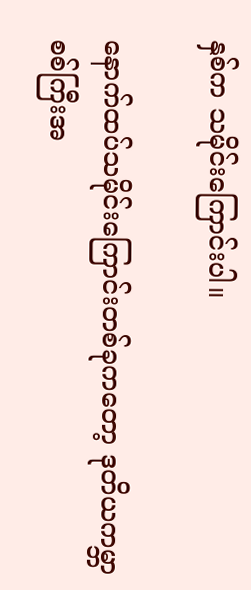နှစ်က သမိုင်းကြောင်းပါ။

နောက်ထပ်သမိုင်းကြောင်းတစ်ခုကတော့ ဒုတိယကမ္ဘာစစ်ကြီးအ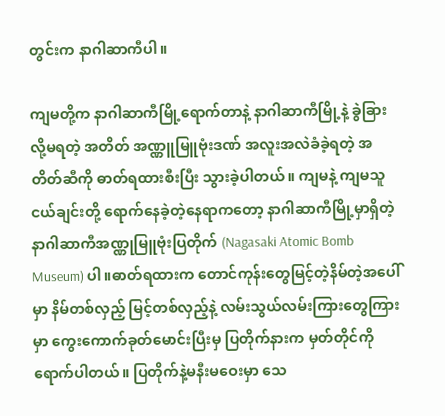တွင်းက နာဂါဆာကီပါ။

ကျမတို့က နာဂါဆာကီမြို့ရောက်တာနဲ့ နာဂါဆာကီမြို့နဲ့ ခွဲခြားလို့မရတဲ့ အတိတ် အဏ္ဏူမြူဗုံးဒဏ် အလူးအလဲခံခဲ့ရတဲ့ အတိတ်ဆီကို ဓာတ်ရထားစီးပြီး သွားခဲ့ပါတယ်။ ကျမနဲ့ ကျမသူငယ်ချင်းတို့ ရောက်နေခဲ့တဲ့နေရာကတော့ နာဂါဆာကီမြို့မှာရှိတဲ့ နာဂါဆာကီအဏ္ဏုမြူဗုံးပြတိုက် (Nagasaki Atomic Bomb Museum) ပါ။ဓာတ်ရထားက တောင်ကုန်းတွေမြင့်တဲ့နိမ်တဲ့အပေါ်မှာ နိမ်တစ်လှည့် မြင့်တစ်လှည့်နဲ့ လမ်းသွယ်လမ်းကြားတွေကြားမှာ ကွေးကောက်ခုတ်မောင်းပြီးမှ ပြတိုက်နားက မှတ်တိုင်ကိုရောက်ပါတယ်။ ပြတိုက်နဲ့မနီးမဝေးမှာ သေ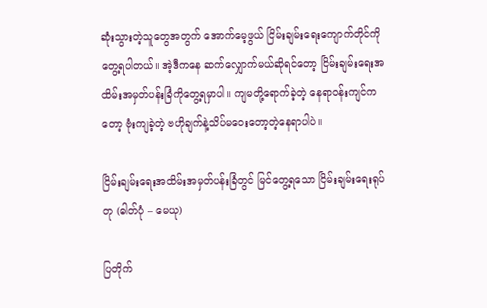ဆုံးသွားတဲ့သူတွေအတွက် အောက်မေ့ဖွယ် ငြိမ်းချမ်းရေးကျောက်တိုင်ကို တွေ့ရပါတယ်။ အဲ့ဒီကနေ ဆက်လျှောက်မယ်ဆိုရင်တော့ ငြိမ်းချမ်းရေးအထိမ်းအမှတ်ပန်းခြံကိုတွေ့ရမှာပါ။ ကျမတို့ရောက်ခဲ့တဲ့ နေရာဝန်းကျင်ကတော့ ဗုံးကျခဲ့တဲ့ ဗဟိုချက်နဲ့သိပ်မဝေးတော့တဲ့နေရာပါပဲ။

ငြိမ်းချမ်းရေးအထိမ်းအမှတ်ပန်းခြံတွင် မြင်တွေ့ရသော ငြိမ်းချမ်းရေးရုပ်တု (ဓါတ်ပုံ – မေယု)

ပြတိုက်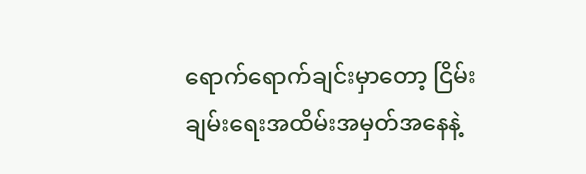ရောက်ရောက်ချင်းမှာတော့ ငြိမ်းချမ်းရေးအထိမ်းအမှတ်အနေနဲ့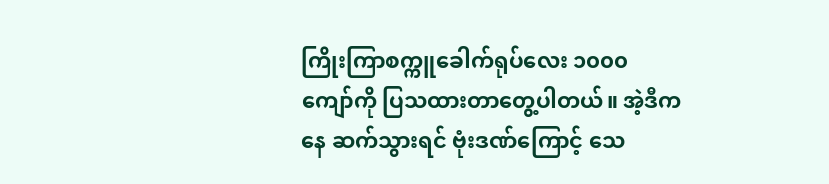ကြိုးကြာစက္ကူခေါက်ရုပ်လေး ၁၀၀၀ ကျော်ကို ပြသထားတာတွေ့ပါတယ်။ အဲ့ဒီကနေ ဆက်သွားရင် ဗုံးဒဏ်ကြောင့် သေ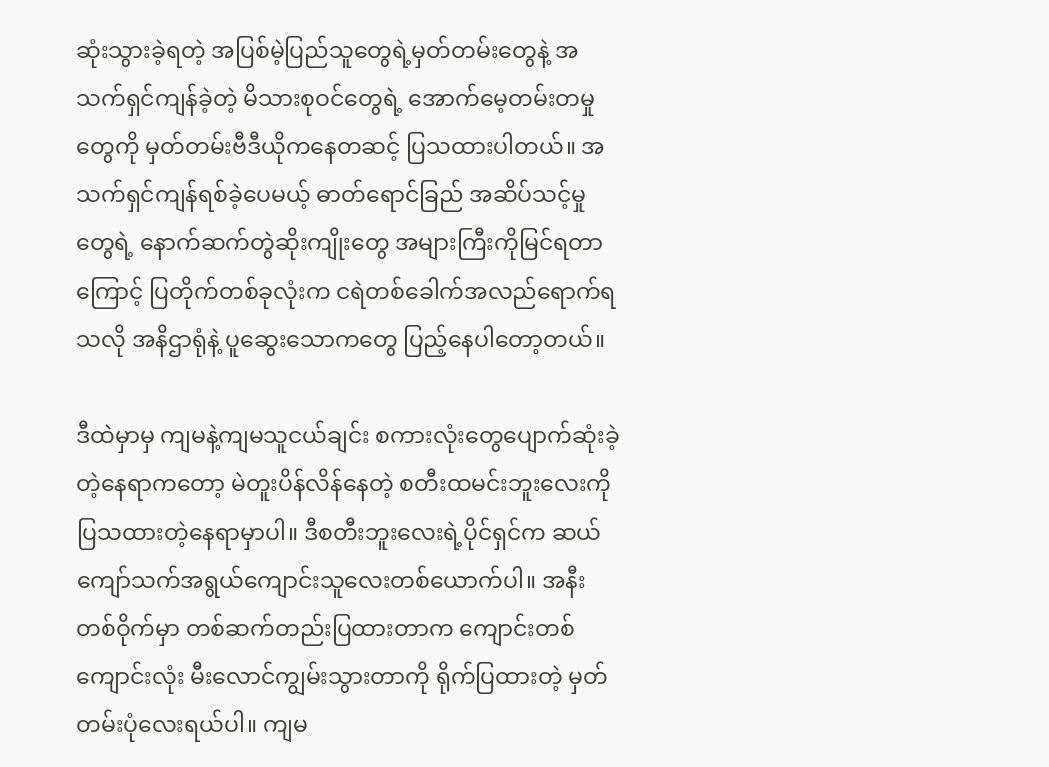ဆုံးသွားခဲ့ရတဲ့ အပြစ်မဲ့ပြည်သူတွေရဲ့မှတ်တမ်းတွေနဲ့ အသက်ရှင်ကျန်ခဲ့တဲ့ မိသားစုဝင်တွေရဲ့ အောက်မေ့တမ်းတမှုတွေကို မှတ်တမ်းဗီဒီယိုကနေတဆင့် ပြသထားပါတယ်။ အသက်ရှင်ကျန်ရစ်ခဲ့ပေမယ့် ဓာတ်ရောင်ခြည် အဆိပ်သင့်မှုတွေရဲ့ နောက်ဆက်တွဲဆိုးကျိုးတွေ အများကြီးကိုမြင်ရတာကြောင့် ပြတိုက်တစ်ခုလုံးက ငရဲတစ်ခေါက်အလည်ရောက်ရသလို အနိဌာရုံနဲ့ ပူဆွေးသောကတွေ ပြည့်နေပါတော့တယ်။

ဒီထဲမှာမှ ကျမနဲ့ကျမသူငယ်ချင်း စကားလုံးတွေပျောက်ဆုံးခဲ့တဲ့နေရာကတော့ မဲတူးပိန်လိန်နေတဲ့ စတီးထမင်းဘူးလေးကို ပြသထားတဲ့နေရာမှာပါ။ ဒီစတီးဘူးလေးရဲ့ပိုင်ရှင်က ဆယ်ကျော်သက်အရွယ်ကျောင်းသူလေးတစ်ယောက်ပါ။ အနီးတစ်ဝိုက်မှာ တစ်ဆက်တည်းပြထားတာက ကျောင်းတစ်ကျောင်းလုံး မီးလောင်ကျွမ်းသွားတာကို ရိုက်ပြထားတဲ့ မှတ်တမ်းပုံလေးရယ်ပါ။ ကျမ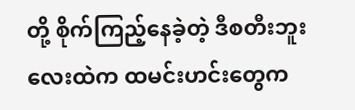တို့ စိုက်ကြည့်နေခဲ့တဲ့ ဒီစတီးဘူးလေးထဲက ထမင်းဟင်းတွေက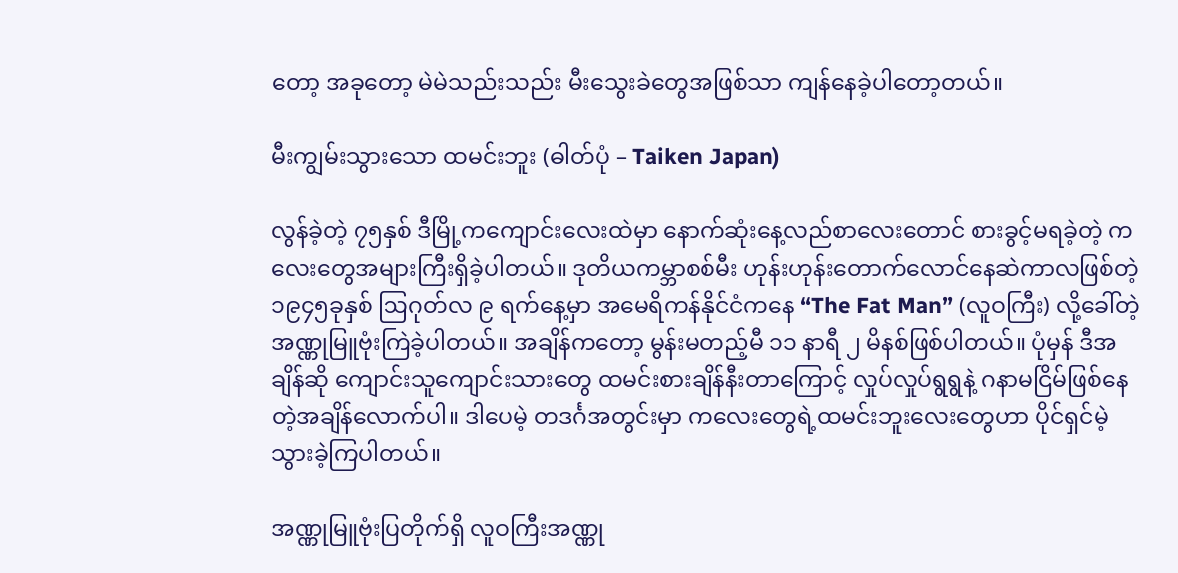တော့ အခုတော့ မဲမဲသည်းသည်း မီးသွေးခဲတွေအဖြစ်သာ ကျန်နေခဲ့ပါတော့တယ်။

မီးကျွမ်းသွားသော ထမင်းဘူး (ဓါတ်ပုံ – Taiken Japan)

လွန်ခဲ့တဲ့ ၇၅နှစ် ဒီမြို့ကကျောင်းလေးထဲမှာ နောက်ဆုံးနေ့လည်စာလေးတောင် စားခွင့်မရခဲ့တဲ့ ကလေးတွေအများကြီးရှိခဲ့ပါတယ်။ ဒုတိယကမ္ဘာစစ်မီး ဟုန်းဟုန်းတောက်လောင်နေဆဲကာလဖြစ်တဲ့ ၁၉၄၅ခုနှစ် ဩဂုတ်လ ၉ ရက်နေ့မှာ အမေရိကန်နိုင်ငံကနေ “The Fat Man” (လူဝကြီး) လို့ခေါ်တဲ့ အဏ္ဏုမြူဗုံးကြဲခဲ့ပါတယ်။ အချိန်ကတော့ မွန်းမတည့်မီ ၁၁ နာရီ ၂ မိနစ်ဖြစ်ပါတယ်။ ပုံမှန် ဒီအချိန်ဆို ကျောင်းသူကျောင်းသားတွေ ထမင်းစားချိန်နီးတာကြောင့် လှုပ်လှုပ်ရွရွနဲ့ ဂနာမငြိမ်ဖြစ်နေတဲ့အချိန်လောက်ပါ။ ဒါပေမဲ့ တဒင်္ဂအတွင်းမှာ ကလေးတွေရဲ့ထမင်းဘူးလေးတွေဟာ ပိုင်ရှင်မဲ့သွားခဲ့ကြပါတယ်။

အဏ္ဏုမြူဗုံးပြတိုက်ရှိ လူဝကြီးအဏ္ဏု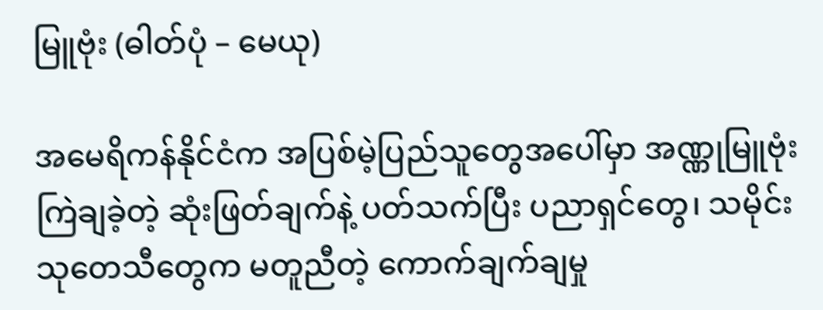မြူဗုံး (ဓါတ်ပုံ – မေယု)

အမေရိကန်နိုင်ငံက အပြစ်မဲ့ပြည်သူတွေအပေါ်မှာ အဏ္ဏုမြူဗုံးကြဲချခဲ့တဲ့ ဆုံးဖြတ်ချက်နဲ့ ပတ်သက်ပြီး ပညာရှင်တွေ၊ သမိုင်းသုတေသီတွေက မတူညီတဲ့ ကောက်ချက်ချမှု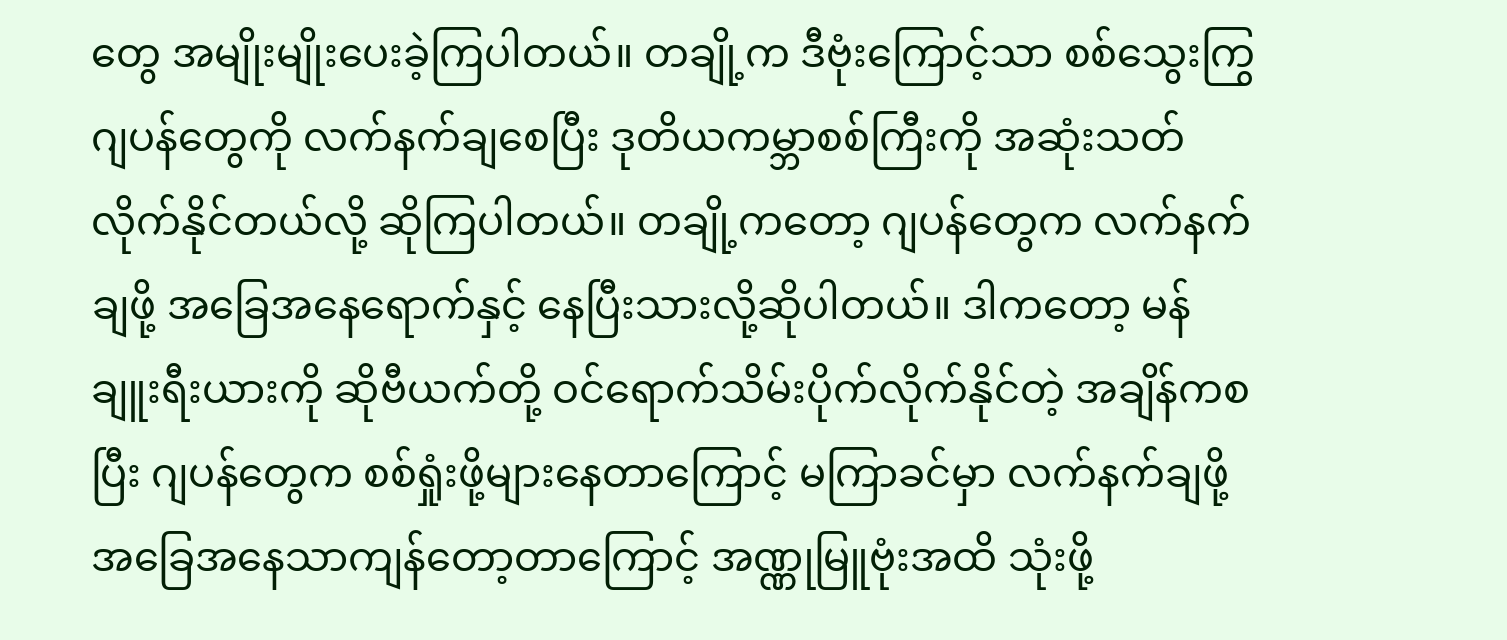တွေ အမျိုးမျိုးပေးခဲ့ကြပါတယ်။ တချို့က ဒီဗုံးကြောင့်သာ စစ်သွေးကြွဂျပန်တွေကို လက်နက်ချစေပြီး ဒုတိယကမ္ဘာစစ်ကြီးကို အဆုံးသတ်လိုက်နိုင်တယ်လို့ ဆိုကြပါတယ်။ တချို့ကတော့ ဂျပန်တွေက လက်နက်ချဖို့ အခြေအနေရောက်နှင့် နေပြီးသားလို့ဆိုပါတယ်။ ဒါကတော့ မန်ချူးရီးယားကို ဆိုဗီယက်တို့ ဝင်ရောက်သိမ်းပိုက်လိုက်နိုင်တဲ့ အချိန်ကစပြီး ဂျပန်တွေက စစ်ရှုံးဖို့များနေတာကြောင့် မကြာခင်မှာ လက်နက်ချဖို့အခြေအနေသာကျန်တော့တာကြောင့် အဏ္ဏုမြူဗုံးအထိ သုံးဖို့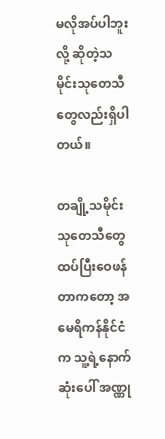မလိုအပ်ပါဘူးလို့ ဆိုတဲ့သမိုင်းသုတေသီတွေလည်းရှိပါတယ်။

တချို့သမိုင်းသုတေသီတွေ ထပ်ပြီးဝေဖန်တာကတော့ အမေရိကန်နိုင်ငံက သူ့ရဲ့နောက်ဆုံးပေါ် အဏ္ဏု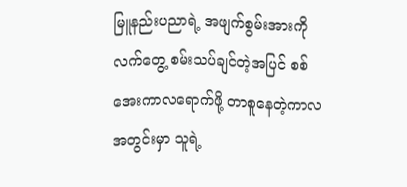မြူနည်းပညာရဲ့ အဖျက်စွမ်းအားကို လက်တွေ့ စမ်းသပ်ချင်တဲ့အပြင် စစ်အေးကာလရောက်ဖို့ တာစူနေတဲ့ကာလအတွင်းမှာ သူရဲ့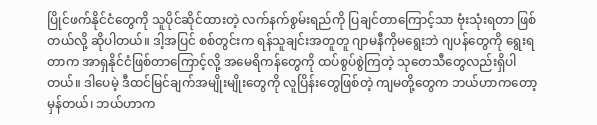ပြိုင်ဖက်နိုင်ငံတွေကို သူပိုင်ဆိုင်ထားတဲ့ လက်နက်စွမ်းရည်ကို ပြချင်တာကြောင့်သာ ဗုံးသုံးရတာ ဖြစ်တယ်လို့ ဆိုပါတယ်။ ဒါ့အပြင် စစ်တွင်းက ရန်သူချင်းအတူတူ ဂျာမနီကိုမရွေးဘဲ ဂျပန်တွေကို ရွေးရတာက အာရှနိုင်ငံဖြစ်တာကြောင့်လို့ အမေရိကန်တွေကို ထပ်စွပ်စွဲကြတဲ့ သုတေသီတွေလည်းရှိပါတယ်။ ဒါပေမဲ့ ဒီထင်မြင်ချက်အမျိုးမျိုးတွေကို လူပြိန်းတွေဖြစ်တဲ့ ကျမတို့တွေက ဘယ်ဟာကတော့ မှန်တယ်၊ ဘယ်ဟာက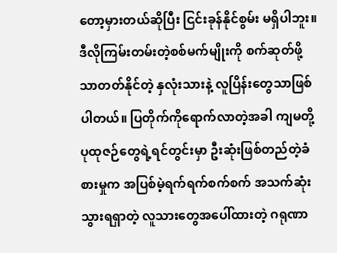တော့မှားတယ်ဆိုပြီး ငြင်းခုန်နိုင်စွမ်း မရှိပါဘူး။ ဒီလိုကြမ်းတမ်းတဲ့စစ်မက်မျိုးကို စက်ဆုတ်ဖို့သာတတ်နိုင်တဲ့ နှလုံးသားနဲ့ လူပြိန်းတွေသာဖြစ်ပါတယ်။ ပြတိုက်ကိုရောက်လာတဲ့အခါ ကျမတို့ ပုထုဇဉ်တွေရဲ့ရင်တွင်းမှာ ဦးဆုံးဖြစ်တည်တဲ့ခံစားမှုက အပြစ်မဲ့ရက်ရက်စက်စက် အသက်ဆုံးသွားရရှာတဲ့ လူသားတွေအပေါ်ထားတဲ့ ဂရုဏာ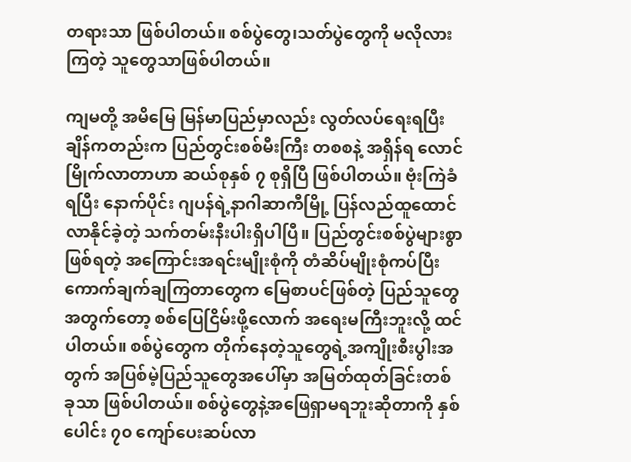တရားသာ ဖြစ်ပါတယ်။ စစ်ပွဲတွေ၊သတ်ပွဲတွေကို မလိုလားကြတဲ့ သူတွေသာဖြစ်ပါတယ်။

ကျမတို့ အမိမြေ မြန်မာပြည်မှာလည်း လွတ်လပ်ရေးရပြီးချိန်ကတည်းက ပြည်တွင်းစစ်မီးကြီး တစစနဲ့ အရှိန်ရ လောင်မြိုက်လာတာဟာ ဆယ်စုနှစ် ၇ စုရှိပြီ ဖြစ်ပါတယ်။ ဗုံးကြဲခံရပြီး နောက်ပိုင်း ဂျပန်ရဲ့နာဂါဆာကီမြို့ ပြန်လည်ထူထောင်လာနိုင်ခဲ့တဲ့ သက်တမ်းနီးပါးရှိပါပြီ။ ပြည်တွင်းစစ်ပွဲများစွာဖြစ်ရတဲ့ အကြောင်းအရင်းမျိုးစုံကို တံဆိပ်မျိုးစုံကပ်ပြီး ကောက်ချက်ချကြတာတွေက မြေစာပင်ဖြစ်တဲ့ ပြည်သူတွေအတွက်တော့ စစ်ပြေငြိမ်းဖို့လောက် အရေးမကြီးဘူးလို့ ထင်ပါတယ်။ စစ်ပွဲတွေက တိုက်နေတဲ့သူတွေရဲ့အကျိုးစီးပွါးအတွက် အပြစ်မဲ့ပြည်သူတွေအပေါ်မှာ အမြတ်ထုတ်ခြင်းတစ်ခုသာ ဖြစ်ပါတယ်။ စစ်ပွဲတွေနဲ့အဖြေရှာမရဘူးဆိုတာကို နှစ်ပေါင်း ၇၀ ကျော်ပေးဆပ်လာ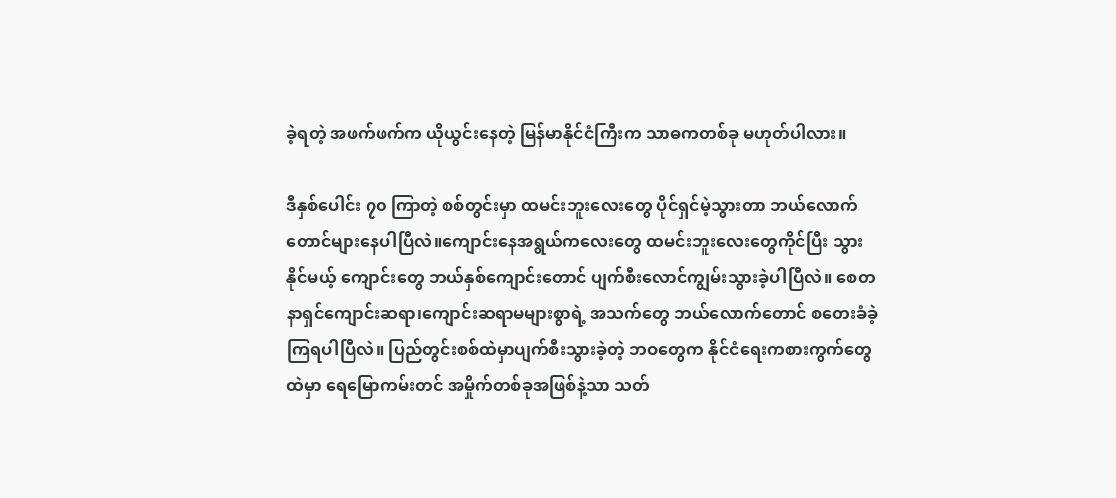ခဲ့ရတဲ့ အဖက်ဖက်က ယိုယွင်းနေတဲ့ မြန်မာနိုင်ငံကြီးက သာဓကတစ်ခု မဟုတ်ပါလား။

ဒီနှစ်ပေါင်း ၇၀ ကြာတဲ့ စစ်တွင်းမှာ ထမင်းဘူးလေးတွေ ပိုင်ရှင်မဲ့သွားတာ ဘယ်လောက်တောင်များနေပါပြီလဲ။ကျောင်းနေအရွယ်ကလေးတွေ ထမင်းဘူးလေးတွေကိုင်ပြီး သွားနိုင်မယ့် ကျောင်းတွေ ဘယ်နှစ်ကျောင်းတောင် ပျက်စီးလောင်ကျွမ်းသွားခဲ့ပါပြီလဲ။ စေတနာရှင်ကျောင်းဆရာ၊ကျောင်းဆရာမများစွာရဲ့ အသက်တွေ ဘယ်လောက်တောင် စတေးခံခဲ့ကြရပါပြီလဲ။ ပြည်တွင်းစစ်ထဲမှာပျက်စီးသွားခဲ့တဲ့ ဘဝတွေက နိုင်ငံရေးကစားကွက်တွေထဲမှာ ရေမြောကမ်းတင် အမှိုက်တစ်ခုအဖြစ်နဲ့သာ သတ်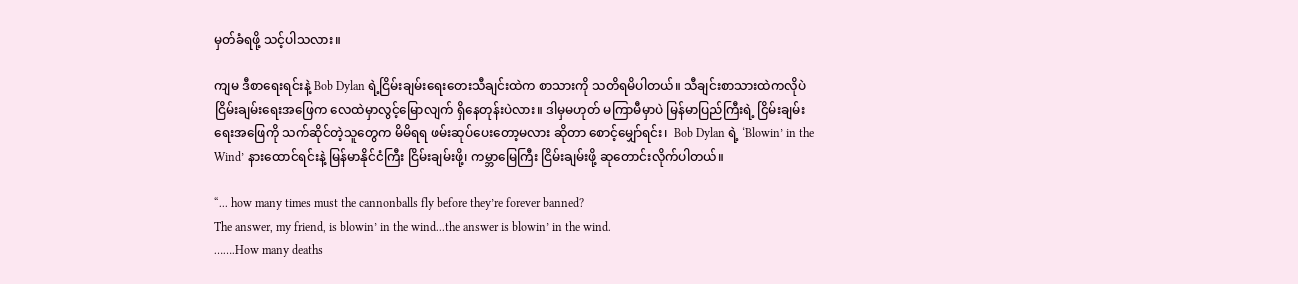မှတ်ခံရဖို့ သင့်ပါသလား။

ကျမ ဒီစာရေးရင်းနဲ့ Bob Dylan ရဲ့ငြိမ်းချမ်းရေးတေးသီချင်းထဲက စာသားကို သတိရမိပါတယ်။ သီချင်းစာသားထဲကလိုပဲ ငြိမ်းချမ်းရေးအဖြေက လေထဲမှာလွင့်မြောလျက် ရှိနေတုန်းပဲလား။ ဒါမှမဟုတ် မကြာမီမှာပဲ မြန်မာပြည်ကြီးရဲ့ ငြိမ်းချမ်းရေးအဖြေကို သက်ဆိုင်တဲ့သူတွေက မိမိရရ ဖမ်းဆုပ်ပေးတော့မလား ဆိုတာ စောင့်မျှော်ရင်း၊  Bob Dylan ရဲ့ ‘Blowin’ in the Wind’ နားထောင်ရင်းနဲ့ မြန်မာနိုင်ငံကြီး ငြိမ်းချမ်းဖို့၊ ကမ္ဘာမြေကြီး ငြိမ်းချမ်းဖို့ ဆုတောင်းလိုက်ပါတယ်။

“... how many times must the cannonballs fly before they’re forever banned?
The answer, my friend, is blowin’ in the wind...the answer is blowin’ in the wind.
…….How many deaths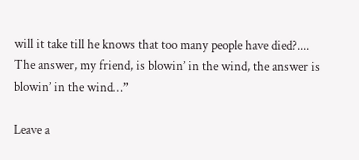will it take till he knows that too many people have died?....
The answer, my friend, is blowin’ in the wind, the answer is blowin’ in the wind…”

Leave a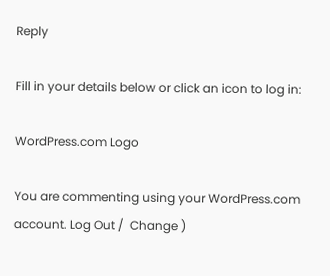Reply

Fill in your details below or click an icon to log in:

WordPress.com Logo

You are commenting using your WordPress.com account. Log Out /  Change )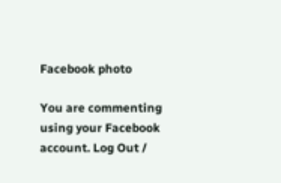Facebook photo

You are commenting using your Facebook account. Log Out /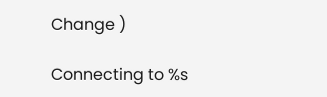Change )

Connecting to %s